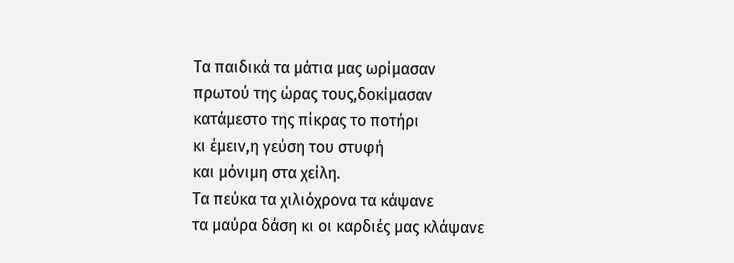Τα παιδικά τα μάτια μας ωρίμασαν
πρωτού της ώρας τους,δοκίμασαν
κατάμεστο της πίκρας το ποτήρι
κι έμειν,η γεύση του στυφή
και μόνιμη στα χείλη.
Τα πεύκα τα χιλιόχρονα τα κάψανε
τα μαύρα δάση κι οι καρδιές μας κλάψανε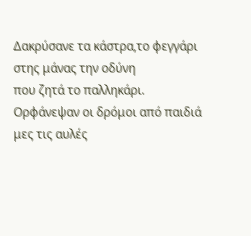Δακρύσανε τα κάστρα,το φεγγάρι
στης μάνας την οδύνη
που ζητά το παλληκάρι.
Ορφάνεψαν οι δρόμοι από παιδιά
μες τις αυλές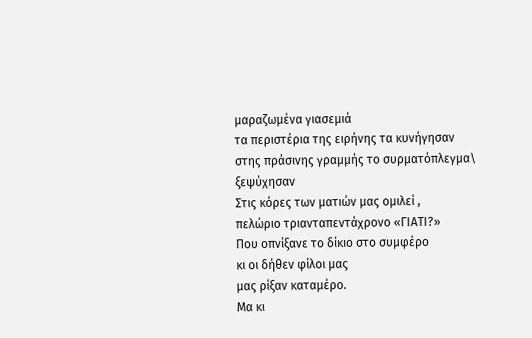μαραζωμένα γιασεμιά
τα περιστέρια της ειρήνης τα κυνήγησαν
στης πράσινης γραμμής το συρματόπλεγμα\
ξεψύχησαν
Στις κόρες των ματιών μας ομιλεί ,
πελώριο τριανταπεντάχρονο «ΓΙΑΤΙ?»
Που οπνίξανε το δίκιο στο συμφέρο
κι οι δήθεν φίλοι μας
μας ρίξαν καταμέρο.
Μα κι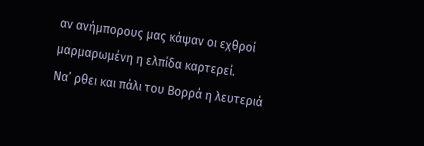αν ανήμπορους μας κάψαν οι εχθροί
μαρμαρωμένη η ελπίδα καρτερεί.
Να’ ρθει και πάλι του Βορρά η λευτεριά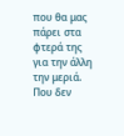που θα μας πάρει στα φτερά της
για την άλλη την μεριά.
Που δεν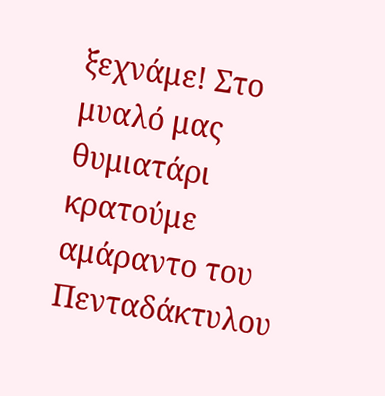ξεχνάμε! Στο μυαλό μας θυμιατάρι
κρατούμε αμάραντο του Πενταδάκτυλου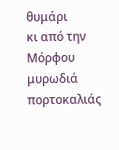θυμάρι
κι από την Μόρφου μυρωδιά πορτοκαλιάς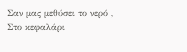Σαν μας μεθύσει το νερό ,
Στο κεφαλάρι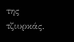της τζιυρκάς.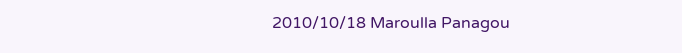2010/10/18 Maroulla Panagou